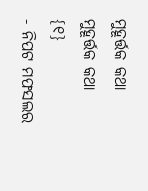ମୁହୂର୍ତ୍ତକ କଥା
ମୁହୂର୍ତ୍ତକ କଥା
{୧}
- ନିପଟ ମଫସଲର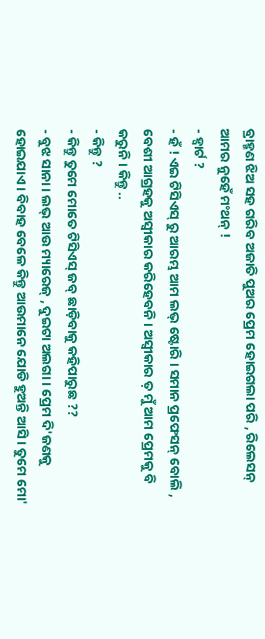ବ୍ରାହ୍ମଣ ଝିଅ ସହ ଗରିବ ଅଜାତି ପୁଅର ପ୍ରେମ ହୋଇଗଲା ପରି , ରିଲେସନ୍ ଆମର ନୁହେଁ ମଂଥନ୍ !
- ହ୍ୱାର୍ଟ ?
- ହଁ ! ଏଇ ଟିସିଏସ୍ ରୁ ଆରମ୍ଭ ଆମ ଲଭ୍ ଷ୍ଟୋରି । ସମାନ ପ୍ରଫେସନ୍ ବୋଲି , ବେଶୀ ଆଗ୍ରହକୁ ଅସ୍ୱୀକାର କରିହେବନି । ଅସ୍ୱୀକାର ତ଼ ମୁଁ ଆମ ପ୍ରେମକୁ ବି କରୁନି । କିନ୍ତୁ ..
- କିନ୍ତୁ ?
- କିନ୍ତୁ ତୁମେ ମୋତେ ଟିସିଏସ୍ ଜବ୍ ଛାଡ଼ିବାକୁ କହିପାରୁଛ ??
- ବୁଝ ସାନା । ଲଭ୍ ଆଉ ମ୍ୟାରେଜ୍ , ଦୁଇଟା ଅଲଗା । ପ୍ରେମ ଦି'ଜଣକୁ ହୋଇଯାଏ । ବିବାହ ବେଳେ କିନ୍ତୁ ଆଉମାନେ ଯୋଡି ହୁଅନ୍ତି ଆସି। ତୁମେ ମୋ'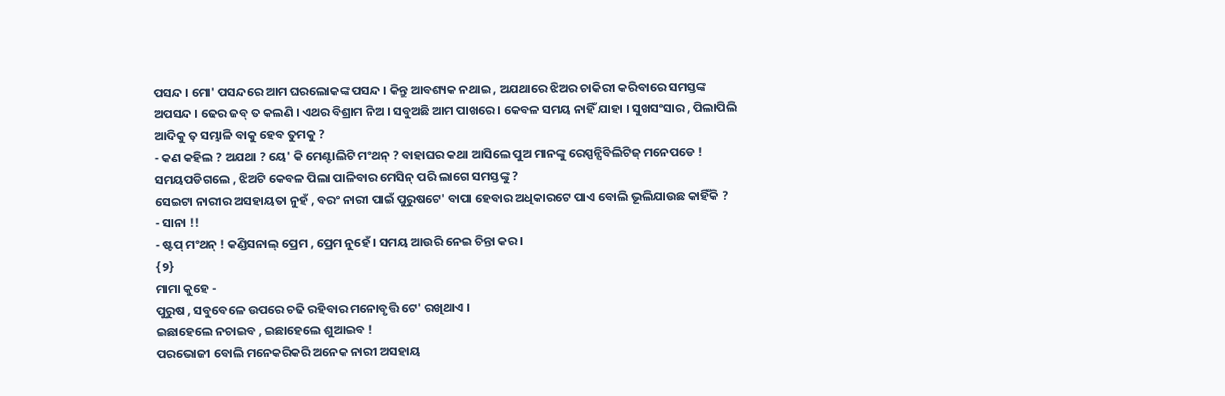ପସନ୍ଦ । ମୋ' ପସନ୍ଦରେ ଆମ ଘରଲୋକଙ୍କ ପସନ୍ଦ । କିନ୍ତୁ ଆବଶ୍ୟକ ନଥାଇ , ଅଯଥାରେ ଝିଅର ଚାକିରୀ କରିବାରେ ସମସ୍ତଙ୍କ ଅପସନ୍ଦ । ଢେର ଜବ୍ ତ କଲଣି । ଏଥର ବିଶ୍ରାମ ନିଅ । ସବୁଅଛି ଆମ ପାଖରେ । କେବଳ ସମୟ ନାହିଁ ଯାହା । ସୁଖସଂସାର , ପିଲାପିଲି ଆଦିକୁ ତ଼ ସମ୍ଭାଳି ବାକୁ ହେବ ତୁମକୁ ?
- କଣ କହିଲ ? ଅଯଥା ? ୟେ' କି ମେଣ୍ଟାଲିଟି ମଂଥନ୍ ? ବାହାଘର କଥା ଆସିଲେ ପୁଅ ମାନଙ୍କୁ ରେସ୍ପନ୍ସିବିଲିଟିଜ୍ ମନେପଡେ ! ସମୟପଡିଗଲେ , ଝିଅଟି କେବଳ ପିଲା ପାଳିବାର ମେସିନ୍ ପରି ଲାଗେ ସମସ୍ତଙ୍କୁ ?
ସେଇଟା ନାରୀର ଅସହାୟତା ନୁହଁ , ବରଂ ନାରୀ ପାଇଁ ପୁରୁଷଟେ' ବାପା ହେବାର ଅଧିକାରଟେ ପାଏ ବୋଲି ଭୂଲିଯାଉଛ କାହିଁକି ?
- ସାନା !!
- ଷ୍ଟପ୍ ମଂଥନ୍ ! କଣ୍ଡିସନାଲ୍ ପ୍ରେମ , ପ୍ରେମ ନୁହେଁ । ସମୟ ଆଉରି ନେଇ ଚିନ୍ତା କର ।
{୨}
ମାମା କୁହେ -
ପୁରୁଷ , ସବୁବେଳେ ଉପରେ ଚଢି ରହିବାର ମନୋବୃତ୍ତି ଟେ' ରଖିଥାଏ ।
ଇଛାହେଲେ ନଚାଇବ , ଇଛାହେଲେ ଶୁଆଇବ !
ପରଭୋଜୀ ବୋଲି ମନେକରିକରି ଅନେକ ନାରୀ ଅସହାୟ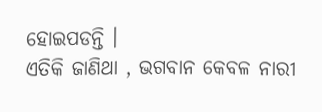ହୋଇପଡନ୍ତି ।
ଏତିକି ଜାଣିଥା , ଭଗବାନ କେବଳ ନାରୀ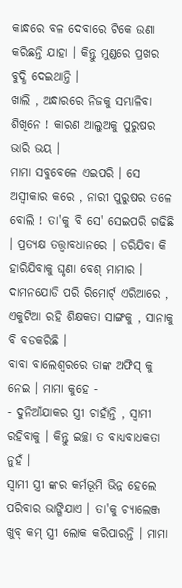କାନ୍ଧରେ ବଳ ଦେବାରେ ଟିକେ ଉଣା କରିଛନ୍ତି ଯାହା । କିନ୍ତୁ ମୁଣ୍ଡରେ ପ୍ରଖର ବୁଦ୍ଧି ଦେଇଥାନ୍ତି ।
ଖାଲି , ଅନ୍ଧାରରେ ନିଜକୁ ସମ୍ଭାଳିବା ଶିଖିନେ ! କାରଣ ଆଲୁଅକୁ ପୁରୁଷର ଭାରି ଭୟ ।
ମାମା ସବୁବେଳେ ଏଇପରି । ସେ ଅସ୍ୱୀକାର କରେ , ନାରୀ ପୁରୁଷର ତଳେ ବୋଲି ! ତା'କୁ ବି ସେ' ସେଇପରି ଗଢିଛି । ପ୍ରତ୍ୟକ୍ଷ ତତ୍ତ୍ୱାବଧାନରେ । ଡରିଯିବା କି ହାରିଯିବାକୁ ଘୃଣା ବେଶ୍ ମାମାର ।
ଦାମନଯୋଡି ପରି ରିମୋର୍ଟ୍ ଏରିଆରେ , ଏକୁଟିଆ ରହି ଶିକ୍ଷକତା ସାଙ୍ଗକୁ , ସାନାକୁ ବି ବଡକରିଛି ।
ବାବା ବାଲେଶ୍ବରରେ ତାଙ୍କ ଅଫିସ୍ କୁ ନେଇ । ମାମା କୁହେ -
- ଦୁନିଆଁଯାକର ସ୍ତ୍ରୀ ଚାହାଁନ୍ତି , ସ୍ୱାମୀ ରହିବାକୁ । କିନ୍ତୁ ଇଚ୍ଛା ତ ବାଧ୍ୟବାଧକତା ନୁହଁ ।
ସ୍ୱାମୀ ସ୍ତ୍ରୀ ଙ୍କର କର୍ମଭୂମି ଭିନ୍ନ ହେଲେ ପରିବାର ଭାଙ୍ଗିଯାଏ । ତା'କୁ ଚ୍ୟାଲେଞ୍ଜ ଖୁବ୍ କମ୍ ସ୍ତ୍ରୀ ଲୋକ କରିପାରନ୍ତି । ମାମା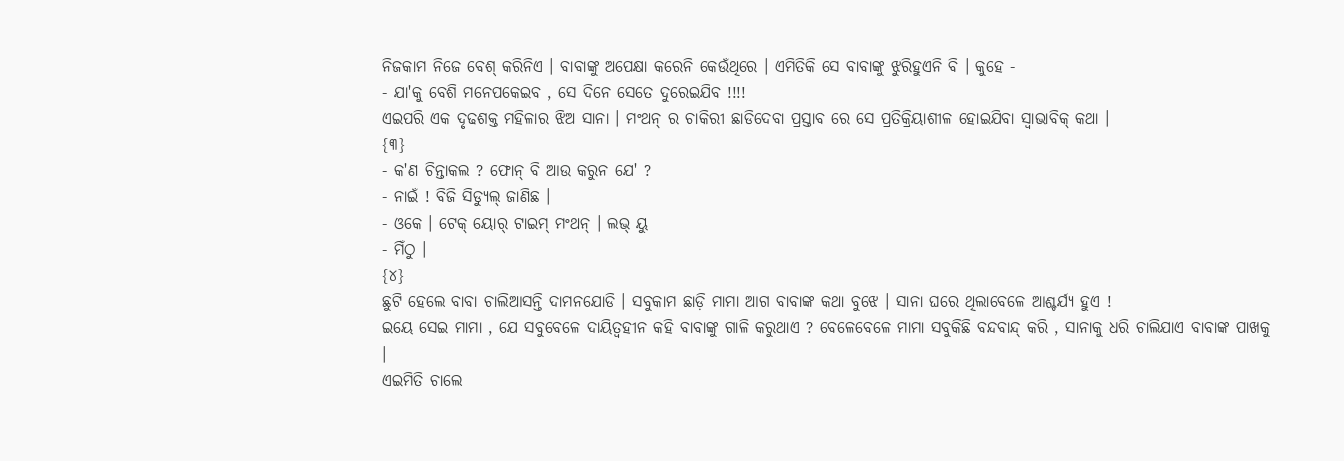ନିଜକାମ ନିଜେ ବେଶ୍ କରିନିଏ । ବାବାଙ୍କୁ ଅପେକ୍ଷା କରେନି କେଉଁଥିରେ । ଏମିତିକି ସେ ବାବାଙ୍କୁ ଝୁରିହୁଏନି ବି । କୁହେ -
- ଯା'କୁ ବେଶି ମନେପକେଇବ , ସେ ଦିନେ ସେତେ ଦୁରେଇଯିବ !!!!
ଏଇପରି ଏକ ଦୃଢଶକ୍ତ ମହିଳାର ଝିଅ ସାନା । ମଂଥନ୍ ର ଚାକିରୀ ଛାଡିଦେବା ପ୍ରସ୍ତାବ ରେ ସେ ପ୍ରତିକ୍ରିୟାଶୀଳ ହୋଇଯିବା ସ୍ୱାଭାବିକ୍ କଥା ।
{୩}
- କ'ଣ ଚିନ୍ତାକଲ ? ଫୋନ୍ ବି ଆଉ କରୁନ ଯେ' ?
- ନାଇଁ ! ବିଜି ସିଡ୍ୟୁଲ୍ ଜାଣିଛ ।
- ଓକେ । ଟେକ୍ ୟୋର୍ ଟାଇମ୍ ମଂଥନ୍ । ଲଭ୍ ୟୁ
- ମିଁଠୁ ।
{୪}
ଛୁଟି ହେଲେ ବାବା ଚାଲିଆସନ୍ତି ଦାମନଯୋଡି । ସବୁକାମ ଛାଡ଼ି ମାମା ଆଗ ବାବାଙ୍କ କଥା ବୁଝେ । ସାନା ଘରେ ଥିଲାବେଳେ ଆଶ୍ଚର୍ଯ୍ୟ ହୁଏ !
ଇୟେ ସେଇ ମାମା , ଯେ ସବୁବେଳେ ଦାୟିତ୍ୱହୀନ କହି ବାବାଙ୍କୁ ଗାଳି କରୁଥାଏ ? ବେଳେବେଳେ ମାମା ସବୁକିଛି ବନ୍ଦବାନ୍ଦ୍ କରି , ସାନାକୁ ଧରି ଚାଲିଯାଏ ବାବାଙ୍କ ପାଖକୁ ।
ଏଇମିତି ଚାଲେ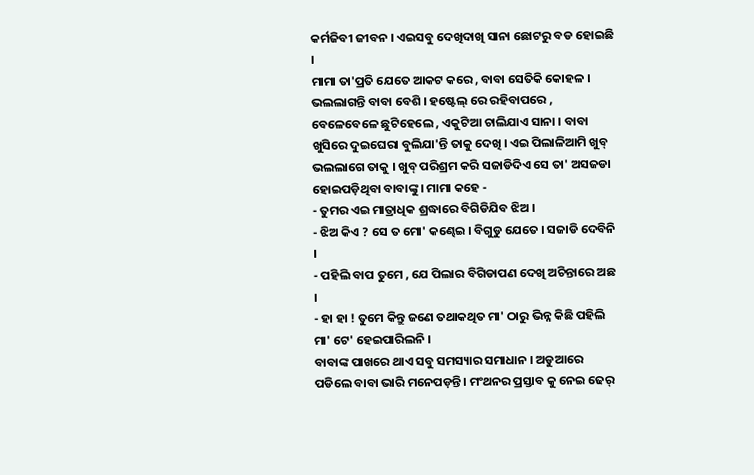କର୍ମଜିବୀ ଜୀବନ । ଏଇସବୁ ଦେଖିଦାଖି ସାନା ଛୋଟରୁ ବଡ ହୋଇଛି ।
ମାମା ତା'ପ୍ରତି ଯେତେ ଆକଟ କରେ , ବାବା ସେତିକି କୋହଳ । ଭଲଲାଗନ୍ତି ବାବା ବେଶି । ହଷ୍ଟେଲ୍ ରେ ରହିବାପରେ , ବେଳେବେଳେ ଛୁଟିହେଲେ , ଏକୁଟିଆ ଚାଲିଯାଏ ସାନା । ବାବା ଖୁସିରେ ଦୁଇଘେରା ବୁଲିଯା'ନ୍ତି ତାକୁ ଦେଖି । ଏଇ ପିଲାଳିଆମି ଖୁବ୍ ଭଲଲାଗେ ତାକୁ । ଖୁବ୍ ପରିଶ୍ରମ କରି ସଜାଡିଦିଏ ସେ ତା' ଅସଜଡା ହୋଇପଡ଼ିଥିବା ବାବାଙ୍କୁ । ମାମା କହେ -
- ତୁମର ଏଇ ମାତ୍ରାଧିକ ଶ୍ରଦ୍ଧାରେ ବିଗିଡିଯିବ ଝିଅ ।
- ଝିଅ କିଏ ? ସେ ତ ମୋ' କଣ୍ଢେଇ । ବିଗୁଡୁ ଯେତେ । ସଜାଡି ଦେବିନି ।
- ପହିଲି ବାପ ତୁମେ , ଯେ ପିଲାର ବିଗିଡାପଣ ଦେଖି ଅଚିନ୍ତାରେ ଅଛ ।
- ହା ହା ! ତୁମେ କିନ୍ତୁ ଜଣେ ତଥାକଥିତ ମା' ଠାରୁ ଭିନ୍ନ କିଛି ପହିଲି ମା' ଟେ' ହେଇପାରିଲନି ।
ବାବାଙ୍କ ପାଖରେ ଥାଏ ସବୁ ସମସ୍ୟାର ସମାଧାନ । ଅଡୁଆରେ ପଡିଲେ ବାବା ଭାରି ମନେପଡ଼ନ୍ତି । ମଂଥନର ପ୍ରସ୍ତାବ କୁ ନେଇ ଢେର୍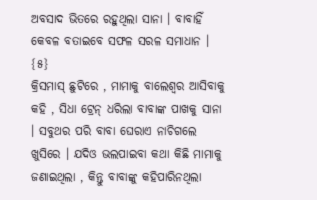ଅବସାଦ ଭିତରେ ରହୁଥିଲା ସାନା । ବାବାହିଁ କେବଳ ବତାଇବେ ସଫଳ ସରଳ ସମାଧାନ ।
{୫}
କ୍ରିସମାସ୍ ଛୁଟିରେ , ମାମାକୁ ବାଲେଶ୍ବର ଆସିବାକୁ କହି , ସିଧା ଟ୍ରେନ୍ ଧରିଲା ବାବାଙ୍କ ପାଖକୁ ସାନା । ସବୁଥର ପରି ବାବା ଘେରାଏ ନାଚିଗଲେ ଖୁସିରେ । ଯଦିଓ ଭଲପାଇବା କଥା କିଛି ମାମାକୁ ଜଣାଇଥିଲା , କିନ୍ତୁ ବାବାଙ୍କୁ କହିପାରିନଥିଲା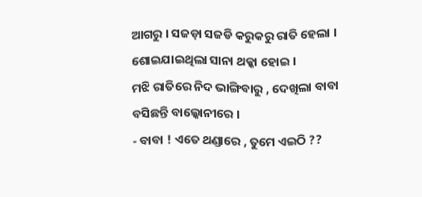ଆଗରୁ । ସଜଡ଼ା ସଜଡି କରୁକରୁ ରାତି ହେଲା । ଶୋଇଯାଇଥିଲା ସାନା ଥକ୍କା ହୋଇ ।
ମଝି ରାତିରେ ନିଦ ଭାଙ୍ଗିବାରୁ , ଦେଖିଲା ବାବା ବସିଛନ୍ତି ବାଲ୍କୋନୀରେ ।
- ବାବା ! ଏତେ ଥଣ୍ଡାରେ , ତୁମେ ଏଇଠି ??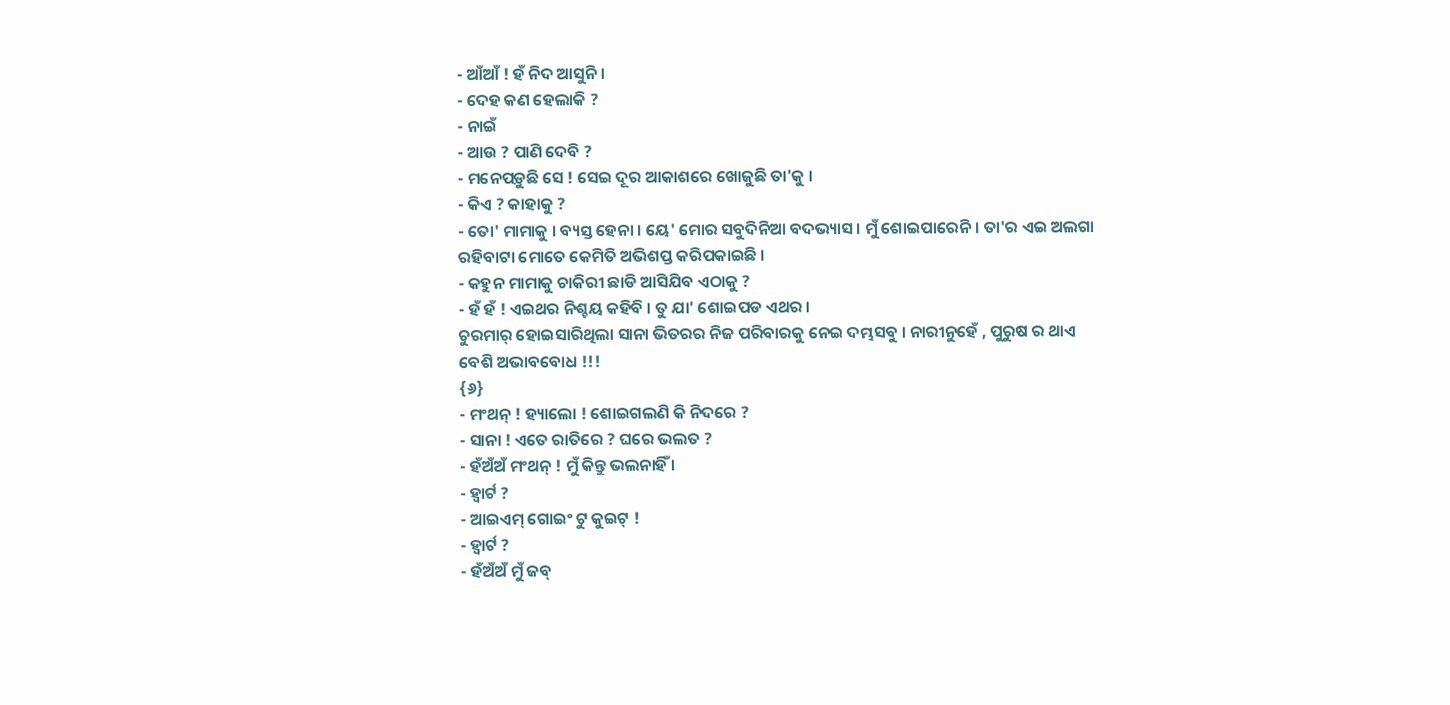- ଆଁଆଁ ! ହଁ ନିଦ ଆସୁନି ।
- ଦେହ କଣ ହେଲାକି ?
- ନାଇଁ
- ଆଉ ? ପାଣି ଦେବି ?
- ମନେପଡ଼ୁଛି ସେ ! ସେଇ ଦୂର ଆକାଶରେ ଖୋଜୁଛି ତା'କୁ ।
- କିଏ ? କାହାକୁ ?
- ତୋ' ମାମାକୁ । ବ୍ୟସ୍ତ ହେନା । ୟେ' ମୋର ସବୁଦିନିଆ ବଦଭ୍ୟାସ । ମୁଁ ଶୋଇପାରେନି । ତା'ର ଏଇ ଅଲଗା ରହିବାଟା ମୋତେ କେମିତି ଅଭିଶପ୍ତ କରିପକାଇଛି ।
- କହୁନ ମାମାକୁ ଚାକିରୀ ଛାଡି ଆସିଯିବ ଏଠାକୁ ?
- ହଁ ହଁ ! ଏଇଥର ନିଶ୍ଚୟ କହିବି । ତୁ ଯା' ଶୋଇପଡ ଏଥର ।
ଚୁରମାର୍ ହୋଇସାରିଥିଲା ସାନା ଭିତରର ନିଜ ପରିବାରକୁ ନେଇ ଦମ୍ଭସବୁ । ନାରୀନୁହେଁ , ପୁରୁଷ ର ଥାଏ ବେଶି ଅଭାବବୋଧ !!!
{୬}
- ମଂଥନ୍ ! ହ୍ୟାଲୋ ! ଶୋଇଗଲଣି କି ନିଦରେ ?
- ସାନା ! ଏତେ ରାତିରେ ? ଘରେ ଭଲତ ?
- ହଁଅଁଅଁ ମଂଥନ୍ ! ମୁଁ କିନ୍ତୁ ଭଲନାହିଁ ।
- ହ୍ୱାର୍ଟ ?
- ଆଇଏମ୍ ଗୋଇଂ ଟୁ କୁଇଟ୍ !
- ହ୍ୱାର୍ଟ ?
- ହଁଅଁଅଁ ମୁଁ ଜବ୍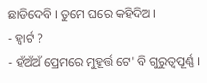ଛାଡିଦେବି । ତୁମେ ଘରେ କହିଦିଅ ।
- ହ୍ୱାର୍ଟ ?
- ହଁଅଁଅଁ ପ୍ରେମରେ ମୁହୂର୍ତ୍ତ ଟେ' ବି ଗୁରୁତ୍ବପୂର୍ଣ୍ଣ ।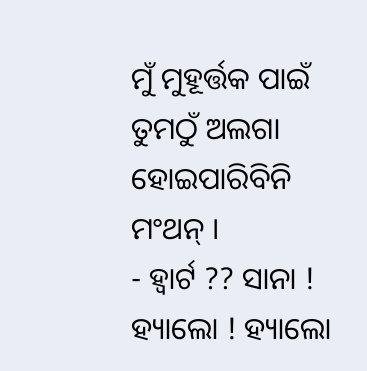ମୁଁ ମୁହୂର୍ତ୍ତକ ପାଇଁ ତୁମଠୁଁ ଅଲଗା ହୋଇପାରିବିନି ମଂଥନ୍ ।
- ହ୍ୱାର୍ଟ ?? ସାନା ! ହ୍ୟାଲୋ ! ହ୍ୟାଲୋ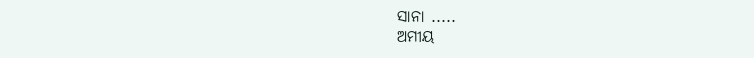ସାନା .....
ଅମୀୟ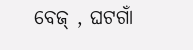ବେଜ୍ , ଘଟଗାଁ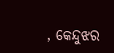, କେନ୍ଦୁଝର